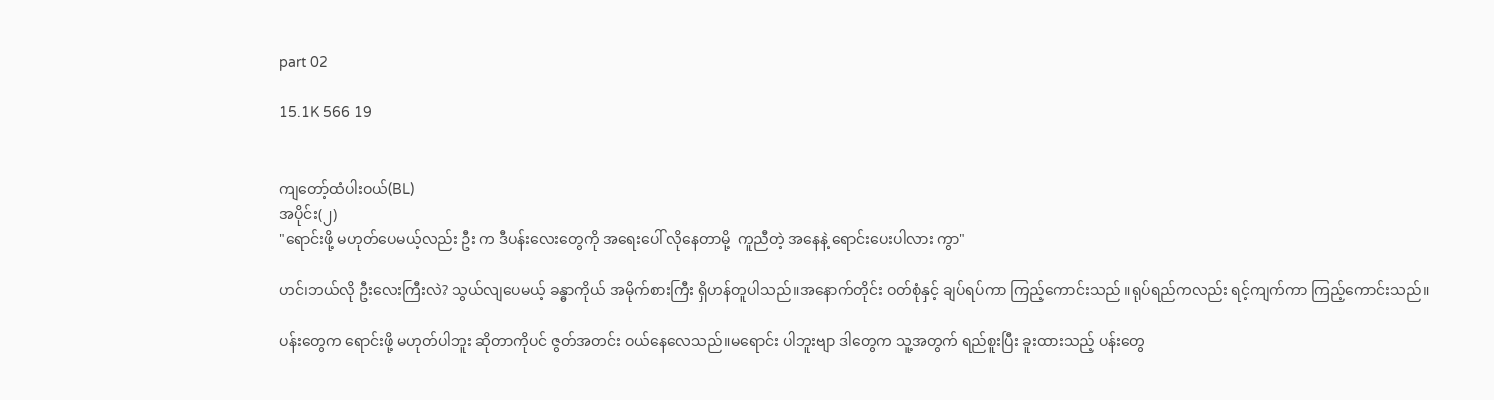part 02

15.1K 566 19


ကျတော့်ထံပါးဝယ်(BL)
အပိုင်း(၂)
"ရောင်းဖို့ မဟုတ်ပေမယ့်လည်း ဦး က ဒီပန်းလေးတွေကို အရေးပေါ် လိုနေတာမို့  ကူညီတဲ့ အနေနဲ့ ရောင်းပေးပါလား ကွာ"

ဟင်၊ဘယ်လို ဦးလေးကြီးလဲ? သွယ်လျပေမယ့် ခန္ဓာကိုယ် အမိုက်စားကြီး ရှိဟန်တူပါသည်။အနောက်တိုင်း ဝတ်စုံနှင့် ချပ်ရပ်ကာ ကြည့်ကောင်းသည် ။ရုပ်ရည်ကလည်း ရင့်ကျက်ကာ ကြည့်ကောင်းသည်။

ပန်းတွေက ရောင်းဖို့ မဟုတ်ပါဘူး ဆိုတာကိုပင် ဇွတ်အတင်း ဝယ်နေလေသည်။မရောင်း ပါဘူးဗျာ ဒါတွေက သူ့အတွက် ရည်စူးပြီး ခူးထားသည့် ပန်းတွေ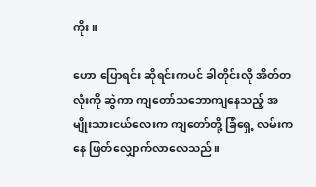ကိုး။

ဟော ပြောရင်း ဆိုရင်းကပင် ခါတိုင်းလို အိတ်တလုံးကို ဆွဲကာ ကျတော်သဘောကျနေသည့် အမျိုးသားငယ်လေးက ကျတော်တို့ ခြံရှေ့ လမ်းကနေ ဖြတ်လျှောက်လာလေသည်။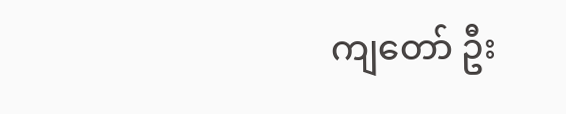ကျတော် ဦး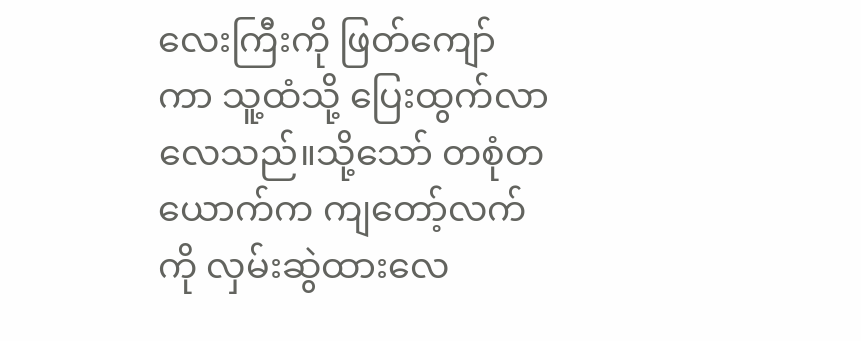လေးကြီးကို ဖြတ်ကျော်ကာ သူ့ထံသို့ ပြေးထွက်လာလေသည်။သို့သော် တစုံတယောက်က ကျတော့်လက်ကို လှမ်းဆွဲထားလေ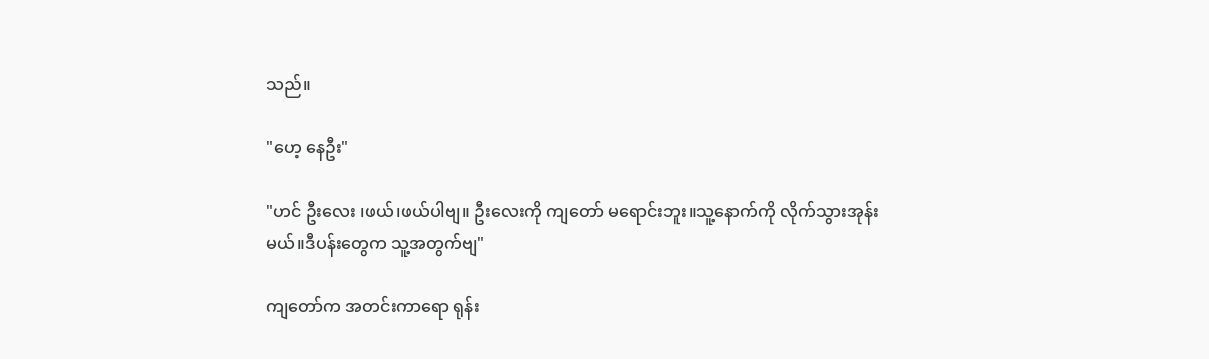သည်။

"ဟေ့ နေဦး"

"ဟင် ဦးလေး ၊ဖယ်၊ဖယ်ပါဗျ။ ဦးလေးကို ကျတော် မရောင်းဘူး။သူ့နောက်ကို လိုက်သွားအုန်းမယ်။ဒီပန်းတွေက သူ့အတွက်ဗျ"

ကျတော်က အတင်းကာရော ရုန်း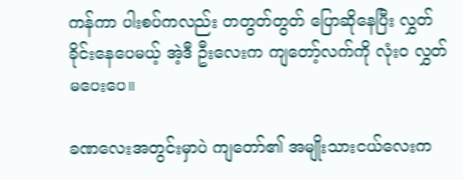ကန်ကာ ပါးစပ်ကလည်း တတွတ်တွတ် ပြောဆိုနေပြီး လွှတ်ခိုင်းနေပေမယ့် အဲ့ဒီ ဦးလေးက ကျတော့်လက်ကို လုံးဝ လွှတ်မပေးပေ။

ခဏလေးအတွင်းမှာပဲ ကျတော်၏ အမျိုးသားငယ်လေးက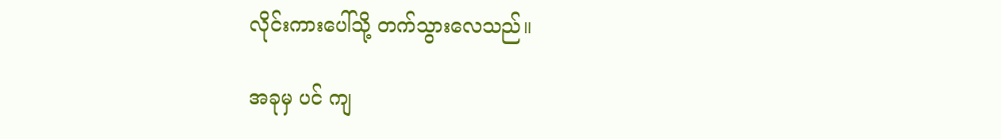လိုင်းကားပေါ်သို့ တက်သွားလေသည်။

အခုမှ ပင် ကျ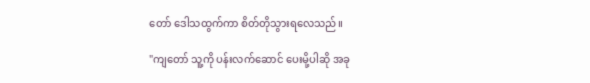တော် ဒေါသထွက်ကာ စိတ်တိုသွားရလေသည်။

"ကျတော် သူ့ကို ပန်းလက်ဆောင် ပေးမို့ပါဆို အခု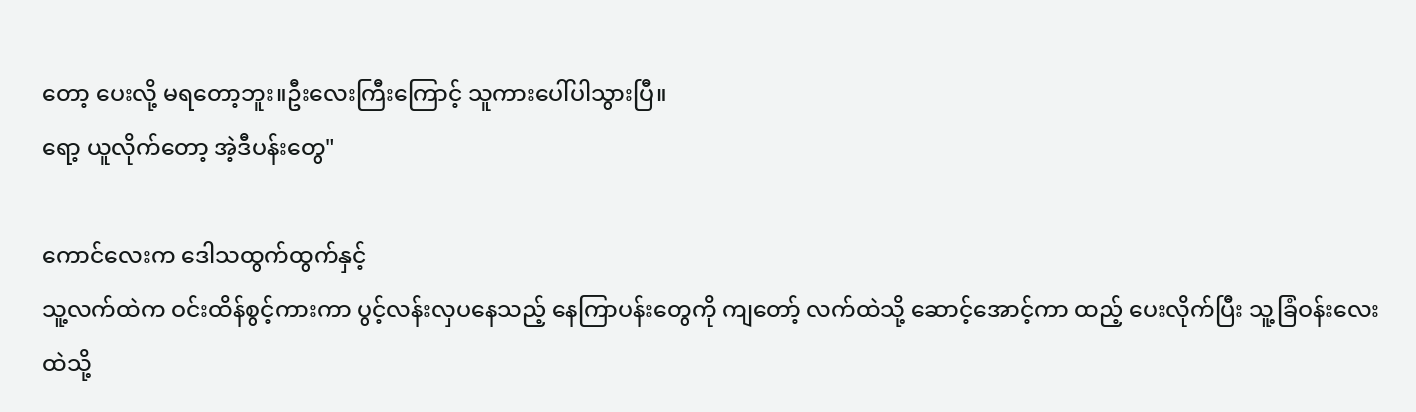တော့ ပေးလို့ မရတော့ဘူး။ဦးလေးကြီးကြောင့် သူကားပေါ်ပါသွားပြီ။
ရော့ ယူလိုက်တော့ အဲ့ဒီပန်းတွေ"

ကောင်လေးက ဒေါသထွက်ထွက်နှင့်
သူ့လက်ထဲက ဝင်းထိန်စွင့်ကားကာ ပွင့်လန်းလှပနေသည့် နေကြာပန်းတွေကို ကျတော့် လက်ထဲသို့ ဆောင့်အောင့်ကာ ထည့် ပေးလိုက်ပြီး သူ့ခြံဝန်းလေးထဲသို့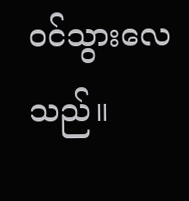ဝင်သွားလေသည်။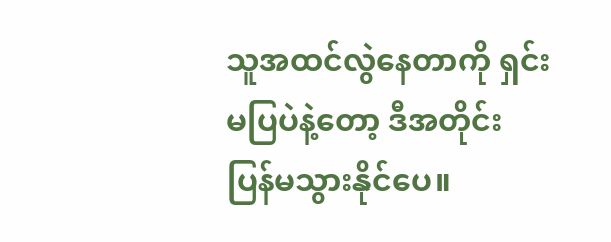သူအထင်လွဲနေတာကို ရှင်းမပြပဲနဲ့တော့ ဒီအတိုင်း ပြန်မသွားနိုင်ပေ။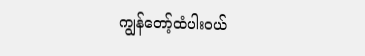ကျွန်တော့်ထံပါးဝယ်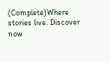(Complete)Where stories live. Discover now